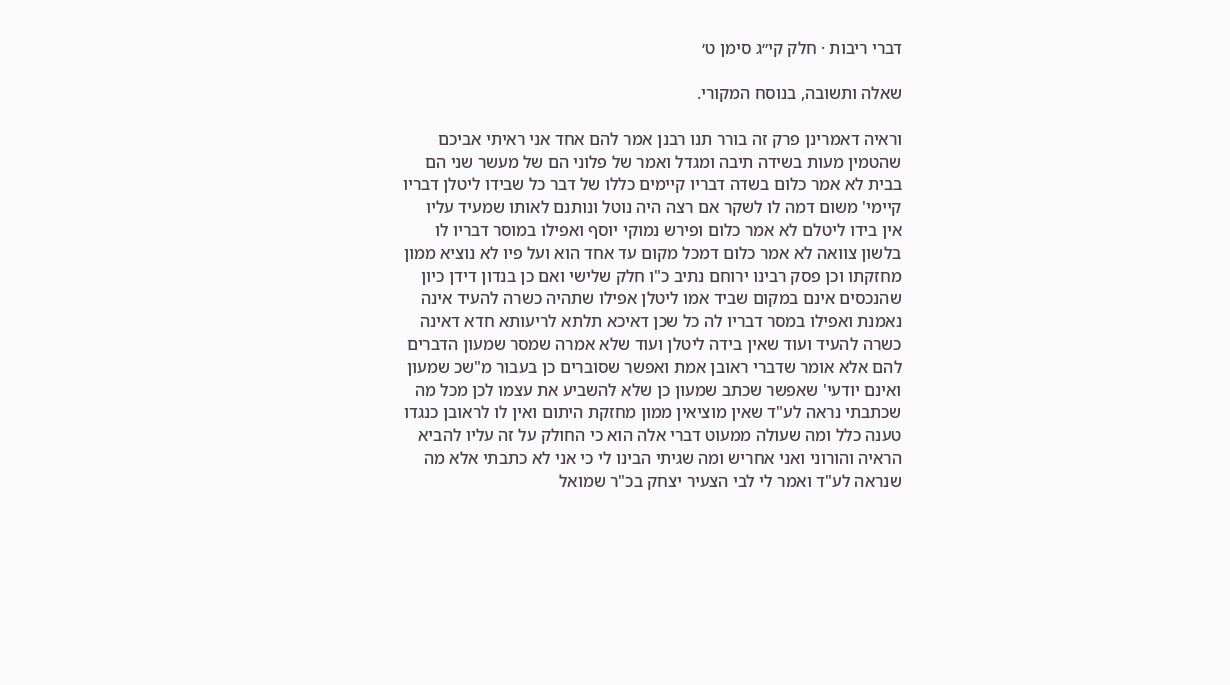דברי ריבות · חלק קי״ג סימן ט׳

שאלה ותשובה, בנוסח המקורי.

וראיה דאמרינן פרק זה בורר תנו רבנן אמר להם אחד אני ראיתי אביכם שהטמין מעות בשידה תיבה ומגדל ואמר של פלוני הם של מעשר שני הם בבית לא אמר כלום בשדה דבריו קיימים כללו של דבר כל שבידו ליטלן דבריו קיימי' משום דמה לו לשקר אם רצה היה נוטל ונותנם לאותו שמעיד עליו אין בידו ליטלם לא אמר כלום ופירש נמוקי יוסף ואפילו במוסר דבריו לו בלשון צוואה לא אמר כלום דמכל מקום עד אחד הוא ועל פיו לא נוציא ממון מחזקתו וכן פסק רבינו ירוחם נתיב כ"ו חלק שלישי ואם כן בנדון דידן כיון שהנכסים אינם במקום שביד אמו ליטלן אפילו שתהיה כשרה להעיד אינה נאמנת ואפילו במסר דבריו לה כל שכן דאיכא תלתא לריעותא חדא דאינה כשרה להעיד ועוד שאין בידה ליטלן ועוד שלא אמרה שמסר שמעון הדברים להם אלא אומר שדברי ראובן אמת ואפשר שסוברים כן בעבור מ"שכ שמעון ואינם יודעי' שאפשר שכתב שמעון כן שלא להשביע את עצמו לכן מכל מה שכתבתי נראה לע"ד שאין מוציאין ממון מחזקת היתום ואין לו לראובן כנגדו טענה כלל ומה שעולה ממעוט דברי אלה הוא כי החולק על זה עליו להביא הראיה והורוני ואני אחריש ומה שגיתי הבינו לי כי אני לא כתבתי אלא מה שנראה לע"ד ואמר לי לבי הצעיר יצחק בכ"ר שמואל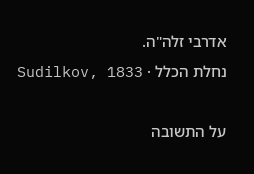אדרבי זלה"ה.
נחלת הכלל · Sudilkov, 1833

על התשובה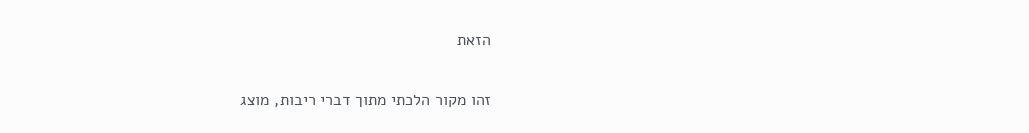הזאת

זהו מקור הלכתי מתוך דברי ריבות, מוצג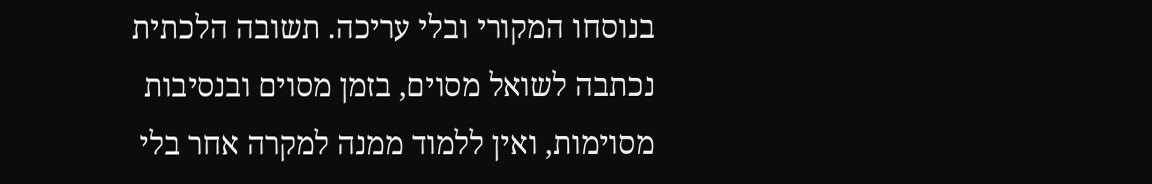בנוסחו המקורי ובלי עריכה. תשובה הלכתית נכתבה לשואל מסוים, בזמן מסוים ובנסיבות מסוימות, ואין ללמוד ממנה למקרה אחר בלי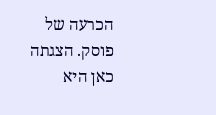הכרעה של פוסק. הצגתה כאן היא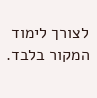לצורך לימוד המקור בלבד.